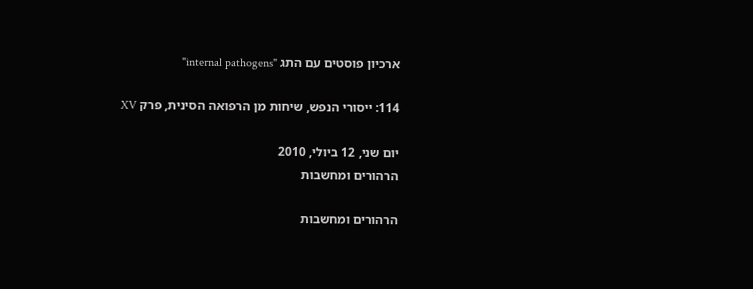ארכיון פוסטים עם התג "internal pathogens"

114: ייסורי הנפש, שיחות מן הרפואה הסינית, פרק XV

יום שני, 12 ביולי, 2010
הרהורים ומחשבות

הרהורים ומחשבות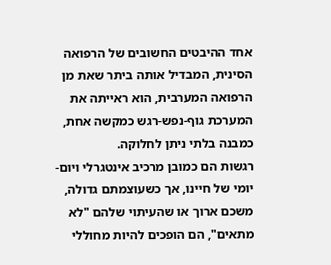אחד ההיבטים החשובים של הרפואה הסינית, המבדיל אותה ביתר שאת מן הרפואה המערבית, הוא ראייתה את המערכת גוף-נפש-רגש כמקשה אחת, כמבנה בלתי ניתן לחלוקה.
רגשות הם כמובן מרכיב אינטגרלי ויום-יומי של חיינו, אך כשעוצמתם גדולה, משכם ארוך או שהעיתוי שלהם "לא מתאים", הם הופכים להיות מחוללי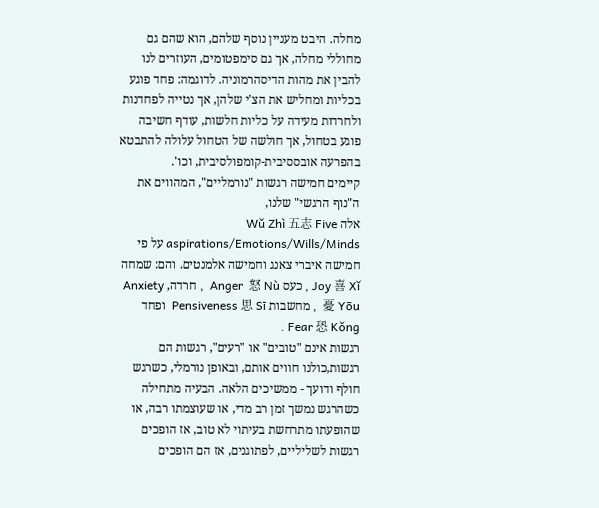מחלה. היבט מעניין נוסף שלהם, הוא שהם גם מחוללי מחלה, אך גם סימפטומים, העוזרים לנו להבין את מהות הדיסהרמוניה. לדוגמה: פחד פוגע בכליות ומחליש את הצ'י שלהן, אך נטייה לפחדנות ולחרדות מעידה על כליות חלשות, עודף חשיבה פוגע בטחול, אך חולשה של הטחול עלולה להתבטא בהפרעה אובססיבית-קומפולסיבית, וכו'.
קיימים חמישה רגשות "נורמליים", המהווים את ה"נוף הרגשי" שלנו,
אלה Wǔ Zhì 五志 Five aspirations/Emotions/Wills/Minds על פי חמישה איברי צאנג וחמישה אלמנטים. והם: שמחה Joy 喜 Xǐ , כעס Anger  怒 Nù  , חרדה, Anxiety 憂 Yōu  , מחשבות Pensiveness 思 Sī  ופחד Fear 恐 Kǒng .
רגשות אינם "טובים" או "רעים", רגשות הם רגשות,כולנו חווים אותם, ובאופן נורמלי, כשרגש  חולף ודועך - ממשיכים הלאה. הבעיה מתחילה כשהרגש נמשך זמן רב מדי, או שעוצמתו רבה, או שהופעתו מתרחשת בעיתוי לא טוב, אז הופכים רגשות לשליליים, לפתוגנים, אז הם הופכים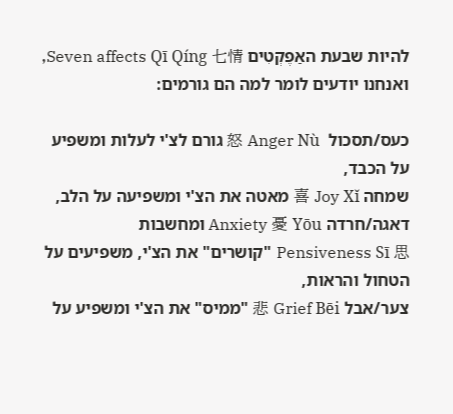להיות שבעת האַפֶקְטִים Seven affects Qī Qíng 七情, ואנחנו יודעים לומר למה הם גורמים:

כעס/תסכול  怒 Anger Nù גורם לצ'י לעלות ומשפיע על הכבד,
שמחה 喜 Joy Xǐ מאטה את הצ'י ומשפיעה על הלב,
דאגה/חרדה Anxiety 憂 Yōu ומחשבות    Pensiveness Sī 思 "קושרים" את הצ'י, משפיעים על הטחול והראות,
צער/אבל 悲 Grief Bēi "ממיס" את הצ'י ומשפיע על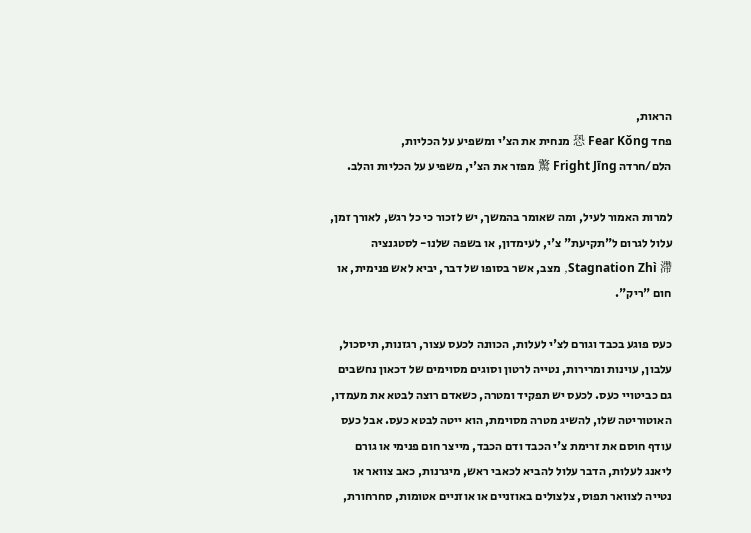הראות,
פחד 恐 Fear Kǒng מנחית את הצ'י ומשפיע על הכליות,
הלם/חרדה 驚 Fright Jīng מפזר את הצ'י, משפיע על הכליות והלב.

למרות האמור לעיל, ומה שאומר בהמשך, יש לזכור כי כל רגש, לאורך זמן, עלול לגרום ל"תקיעת" צ'י, לעימדון, או בשפה שלנו- לסטגנציה Stagnation Zhì 滯, מצב, אשר בסופו של דבר, יביא לאש פנימית, או חום "ריק".

כעס פוגע בכבד וגורם לצ'י לעלות, הכוונה לכעס עצור, רגזנות, תיסכול, עלבון, עוינות ומרירות, נטייה לרטון וסוגים מסוימים של דכאון נחשבים גם כביטויי כעס. לכעס יש תפקיד ומטרה, כשאדם רוצה לבטא את מעמדו, האוטוריטה שלו, להשיג מטרה מסוימת, הוא ייטה לבטא כעס. אבל כעס עודף חוסם את זרימת צ'י הכבד ודם הכבד, מייצר חום פנימי או גורם ליאנג לעלות, הדבר עלול להביא לכאבי ראש, מיגרנות, כאב צוואר או נטייה לצוואר תפוס, צלצולים באוזניים או אוזניים אטומות, סחרחורת,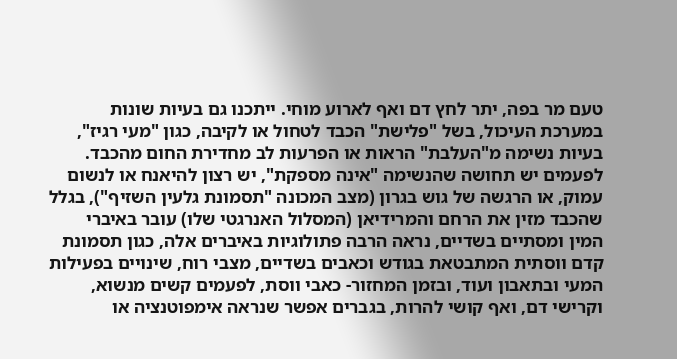טעם מר בפה, יתר לחץ דם ואף לארוע מוחי. ייתכנו גם בעיות שונות במערכת העיכול, בשל "פלישת" הכבד לטחול או לקיבה, כגון "מעי רגיז", בעיות נשימה מ"העלבת" הראות או הפרעות לב מחדירת החום מהכבד. לפעמים יש תחושה שהנשימה "אינה מספקת", יש רצון להיאנח או לנשום עמוק, או הרגשה של גוש בגרון (מצב המכונה "תסמונת גלעין השזיף"), בגלל שהכבד מזין את הרחם והמרידיאן (המסלול האנרגטי שלו) עובר באיברי המין ומסתיים בשדיים, נראה הרבה פתולוגיות באיברים אלה, כגון תסמונת קדם ווסתית המתבטאת בגודש וכאבים בשדיים, מצבי רוח, שינויים בפעילות המעי ובתאבון ועוד, ובזמן המחזור- כאבי ווסת, לפעמים קשים מנשוא, וקרישי דם, ואף קושי להרות, בגברים אפשר שנראה אימפוטנציה או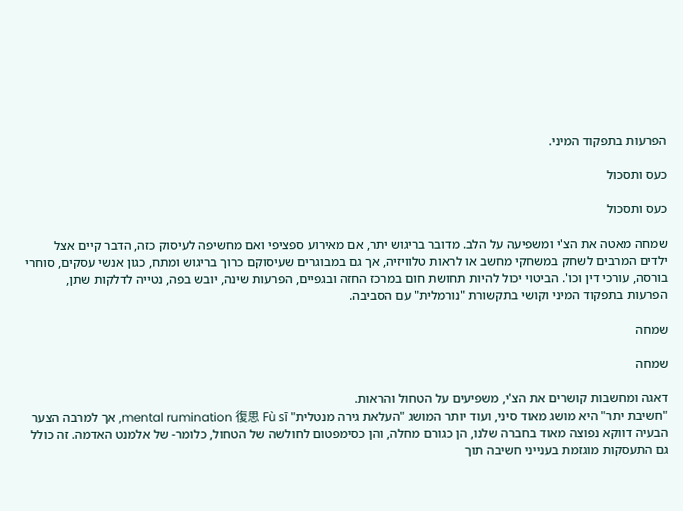הפרעות בתפקוד המיני.

כעס ותסכול

כעס ותסכול

שמחה מאטה את הצ'י ומשפיעה על הלב. מדובר בריגוש יתר, אם מאירוע ספציפי ואם מחשיפה לעיסוק כזה, הדבר קיים אצל ילדים המרבים לשחק במשחקי מחשב או לראות טלוויזיה, אך גם במבוגרים שעיסוקם כרוך בריגוש ומתח, כגון אנשי עסקים, סוחרי בורסה, עורכי דין וכו'. הביטוי יכול להיות תחושת חום במרכז החזה ובגפיים, הפרעות שינה, יובש בפה, נטייה לדלקות שתן, הפרעות בתפקוד המיני וקושי בתקשורת "נורמלית" עם הסביבה.

שמחה

שמחה

דאגה ומחשבות קושרים את הצ'י, משפיעים על הטחול והראות.
"חשיבת יתר" היא מושג מאוד סיני, ועוד יותר המושג "העלאת גירה מנטלית" mental rumination 復思 Fù sī, אך למרבה הצער הבעיה דווקא נפוצה מאוד בחברה שלנו, הן כגורם מחלה, והן כסימפטום לחולשה של הטחול, כלומר- של אלמנט האדמה. זה כולל גם התעסקות מוגזמת בענייני חשיבה תוך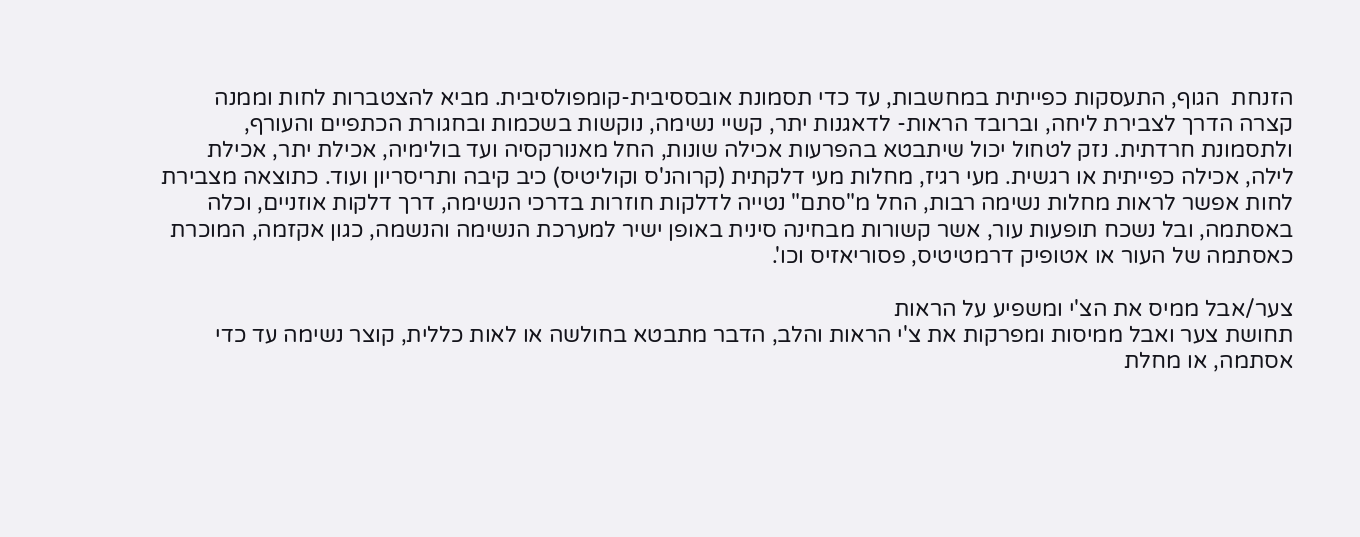הזנחת  הגוף, התעסקות כפייתית במחשבות, עד כדי תסמונת אובססיבית-קומפולסיבית. מביא להצטברות לחות וממנה קצרה הדרך לצבירת ליחה, וברובד הראות- לדאגנות יתר, קשיי נשימה, נוקשות בשכמות ובחגורת הכתפיים והעורף, ולתסמונת חרדתית. נזק לטחול יכול שיתבטא בהפרעות אכילה שונות, החל מאנורקסיה ועד בולימיה, אכילת יתר, אכילת לילה, אכילה כפייתית או רגשית. מעי רגיז, מחלות מעי דלקתית (קרוהנ'ס וקוליטיס) כיב קיבה ותריסריון ועוד. כתוצאה מצבירת לחות אפשר לראות מחלות נשימה רבות, החל מ"סתם" נטייה לדלקות חוזרות בדרכי הנשימה, דרך דלקות אוזניים, וכלה באסתמה, ובל נשכח תופעות עור, אשר קשורות מבחינה סינית באופן ישיר למערכת הנשימה והנשמה, כגון אקזמה, המוכרת כאסתמה של העור או אטופיק דרמטיטיס, פסוריאזיס וכו'.

צער/אבל ממיס את הצ'י ומשפיע על הראות
תחושת צער ואבל ממיסות ומפרקות את צ'י הראות והלב, הדבר מתבטא בחולשה או לאות כללית, קוצר נשימה עד כדי אסתמה, או מחלת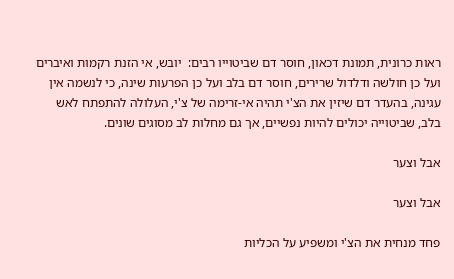ראות כרונית, תמונת דכאון, חוסר דם שביטוייו רבים:  יובש, אי הזנת רקמות ואיברים ועל כן חולשה ודלדול שרירים, חוסר דם בלב ועל כן הפרעות שינה, כי לנשמה אין עגינה, בהעדר דם שיזין את הצ'י תהיה אי-זרימה של צ'י, העלולה להתפתח לאש בלב, שביטוייה יכולים להיות נפשיים, אך גם מחלות לב מסוגים שונים.

אבל וצער

אבל וצער

פחד מנחית את הצ'י ומשפיע על הכליות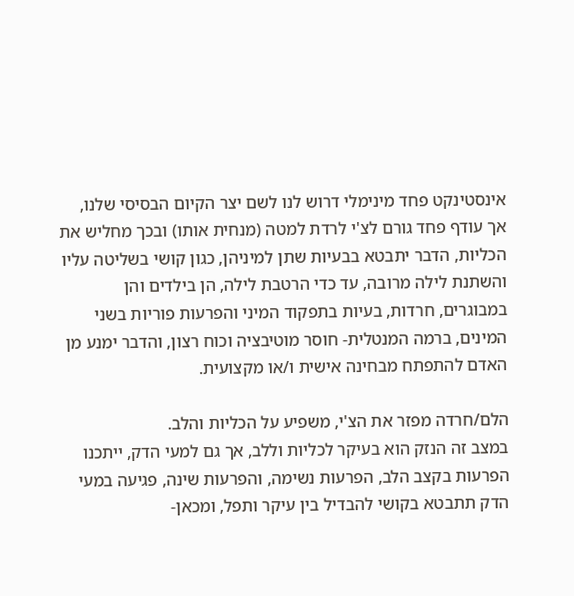אינסטינקט פחד מינימלי דרוש לנו לשם יצר הקיום הבסיסי שלנו, אך עודף פחד גורם לצ'י לרדת למטה (מנחית אותו) ובכך מחליש את הכליות, הדבר יתבטא בבעיות שתן למיניהן, כגון קושי בשליטה עליו  והשתנת לילה מרובה, עד כדי הרטבת לילה, הן בילדים והן במבוגרים, חרדות, בעיות בתפקוד המיני והפרעות פוריות בשני המינים, ברמה המנטלית- חוסר מוטיבציה וכוח רצון, והדבר ימנע מן האדם להתפתח מבחינה אישית ו/או מקצועית.

הלם/חרדה מפזר את הצ'י, משפיע על הכליות והלב.
במצב זה הנזק הוא בעיקר לכליות וללב, אך גם למעי הדק, ייתכנו הפרעות בקצב הלב, הפרעות נשימה, והפרעות שינה, פגיעה במעי הדק תתבטא בקושי להבדיל בין עיקר ותפל, ומכאן-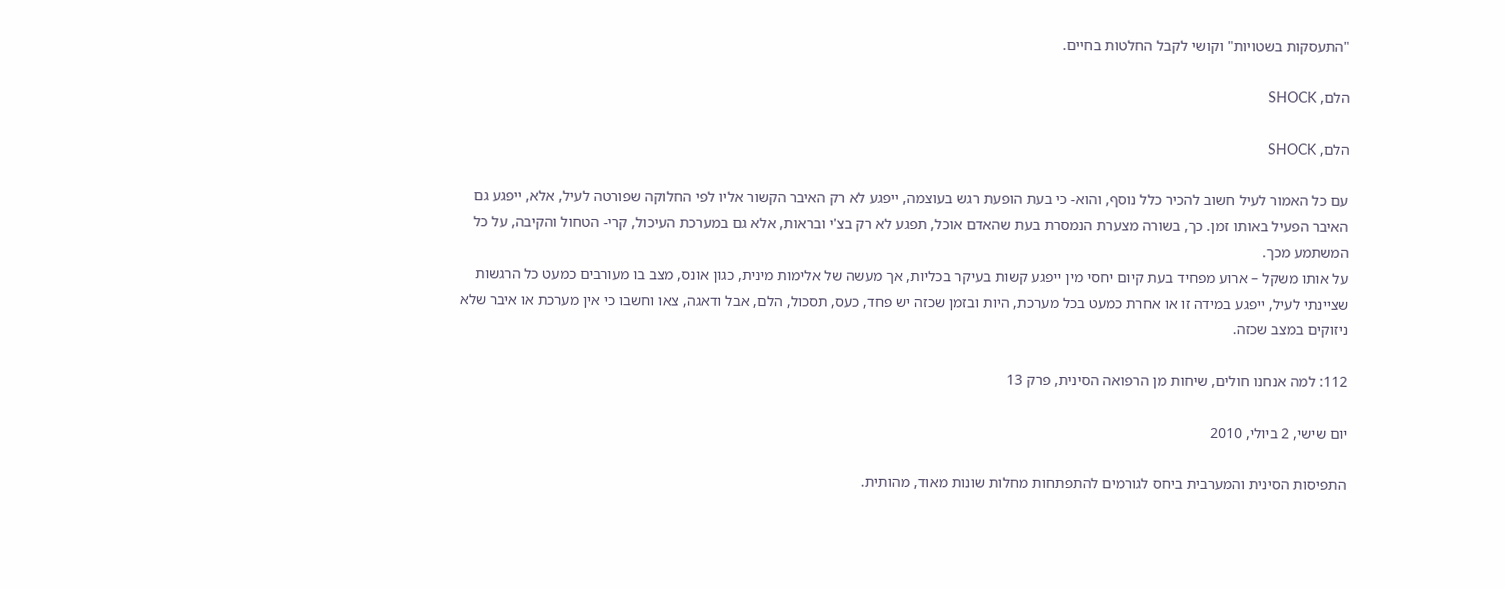"התעסקות בשטויות" וקושי לקבל החלטות בחיים.

הלם, SHOCK

הלם, SHOCK

עם כל האמור לעיל חשוב להכיר כלל נוסף, והוא- כי בעת הופעת רגש בעוצמה, ייפגע לא רק האיבר הקשור אליו לפי החלוקה שפורטה לעיל, אלא, ייפגע גם האיבר הפעיל באותו זמן. כך, בשורה מצערת הנמסרת בעת שהאדם אוכל, תפגע לא רק בצ'י ובראות, אלא גם במערכת העיכול, קרי- הטחול והקיבה, על כל המשתמע מכך.
על אותו משקל – ארוע מפחיד בעת קיום יחסי מין ייפגע קשות בעיקר בכליות, אך מעשה של אלימות מינית, כגון אונס, מצב בו מעורבים כמעט כל הרגשות שציינתי לעיל, ייפגע במידה זו או אחרת כמעט בכל מערכת, היות ובזמן שכזה יש פחד, כעס, תסכול, הלם, אבל ודאגה, צאו וחשבו כי אין מערכת או איבר שלא ניזוקים במצב שכזה.

112: למה אנחנו חולים, שיחות מן הרפואה הסינית, פרק 13

יום שישי, 2 ביולי, 2010

התפיסות הסינית והמערבית ביחס לגורמים להתפתחות מחלות שונות מאוד, מהותית.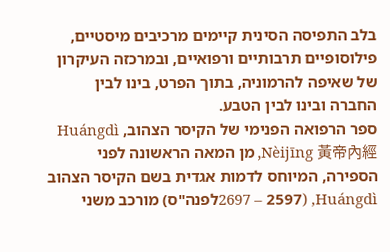בלב התפיסה הסינית קיימים מרכיבים מיסטיים, פילוסופיים תרבותיים ורפואיים, ובמרכזה העיקרון של שאיפה להרמוניה, בתוך הפרט, בינו לבין החברה ובינו לבין הטבע.
ספר הרפואה הפנימי של הקיסר הצהוב, Huángdì Nèijīng 黃帝內經, מן המאה הראשונה לפני הספירה, המיוחס לדמות אגדית בשם הקיסר הצהוב Huángdì, (2697 – 2597לפנה"ס) מורכב משני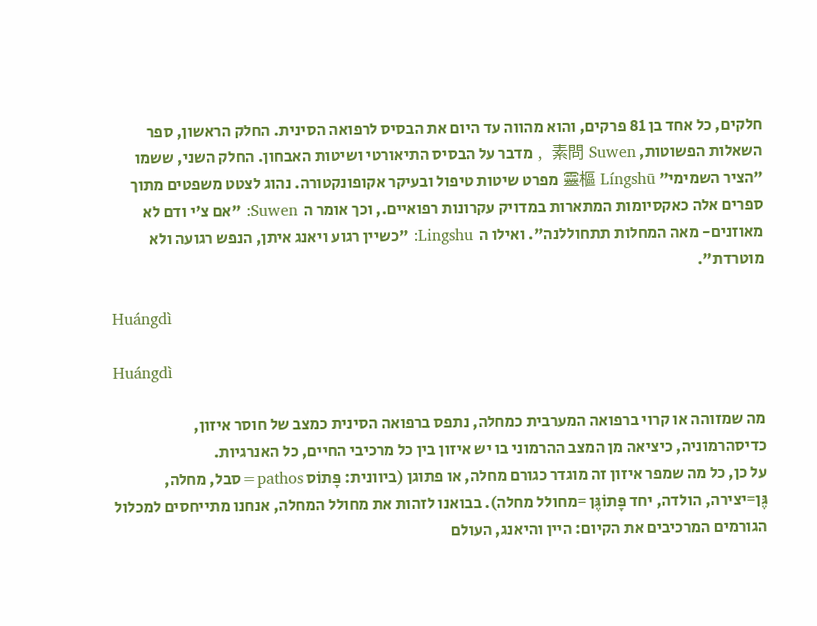חלקים, כל אחד בן 81 פרקים, והוא מהווה עד היום את הבסיס לרפואה הסינית. החלק הראשון, ספר השאלות הפשוטות, 素問 Suwen  , מדבר על הבסיס התיאורטי ושיטות האבחון. החלק השני, ששמו "הציר השמימי" 靈樞 Língshū מפרט שיטות טיפול ובעיקר אקופונקטורה. נהוג לצטט משפטים מתוך ספרים אלה כאקסיומות המתארות במדויק עקרונות רפואיים., וכך אומר ה  Suwen: "אם צ'י ודם לא מאוזנים- מאה המחלות תתחוללנה". ואילו ה  Lingshu: "כשיין רגוע ויאנג איתן, הנפש רגועה ולא מוטרדת".

Huángdì

Huángdì

מה שמזוהה או קרוי ברפואה המערבית כמחלה, נתפס ברפואה הסינית כמצב של חוסר איזון, כדיסהרמוניה, כיציאה מן המצב ההרמוני בו יש איזון בין כל מרכיבי החיים, כל האנרגיות.
על כן, כל מה שמפר איזון זה מוגדר כגורם מחלה, או פתוגן (ביוונית: פָּתוֹס pathos=סבל, מחלה, גֶּן=יצירה, הולדה, יחד פָּתוֹגֶּן =מחולל מחלה). בבואנו לזהות את מחולל המחלה, אנחנו מתייחסים למכלול הגורמים המרכיבים את הקיום: היין והיאנג, העולם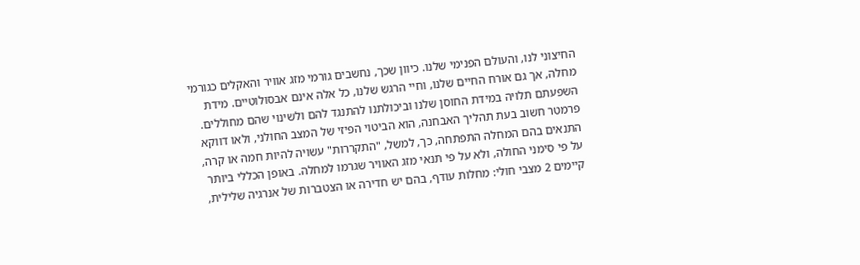החיצוני לנו, והעולם הפנימי שלנו. כיוון שכך, נחשבים גורמי מזג אוויר והאקלים כגורמי מחלה, אך גם אורח החיים שלנו, וחיי הרגש שלנו, כל אלה אינם אבסולוטיים. מידת השפעתם תלויה במידת החוסן שלנו וביכולתנו להתנגד להם ולשינוי שהם מחוללים. פרמטר חשוב בעת תהליך האבחנה, הוא הביטוי הפיזי של המצב החולני, ולאו דווקא התנאים בהם המחלה התפתחה, כך, למשל, "התקררות" עשויה להיות חמה או קרה, על פי סימני החולה, ולא על פי תנאי מזג האוויר שגרמו למחלה. באופן הכללי ביותר קיימים 2 מצבי חולי: מחלות עודף, בהם יש חדירה או הצטברות של אנרגיה שלילית,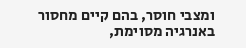ומצבי חוסר, בהם קיים מחסור באנרגיה מסוימת,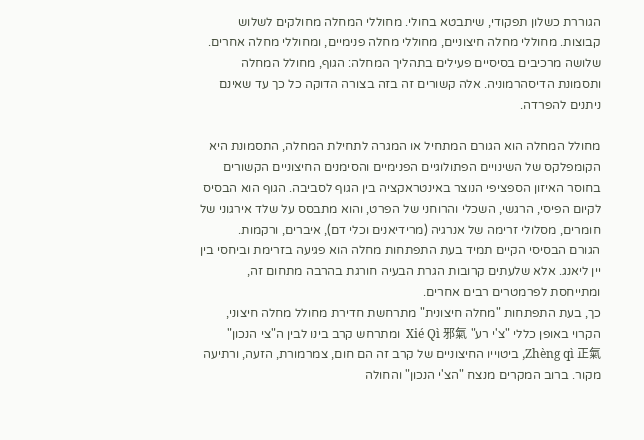הגוררת כשלון תפקודי, שיתבטא בחולי. מחוללי המחלה מחולקים לשלוש קבוצות. מחוללי מחלה חיצוניים, מחוללי מחלה פנימיים, ומחוללי מחלה אחרים.
שלושה מרכיבים בסיסיים פעילים בתהליך המחלה: הגוף, מחולל המחלה ותסמונת הדיסהרמוניה. אלה קשורים זה בזה בצורה הדוקה כל כך עד שאינם ניתנים להפרדה.

מחולל המחלה הוא הגורם המתחיל או המגרה לתחילת המחלה, התסמונת היא הקומפלקס של השינויים הפתולוגיים הפנימיים והסימנים החיצוניים הקשורים בחוסר האיזון הספציפי הנוצר באינטראקציה בין הגוף לסביבה. הגוף הוא הבסיס לקיום הפיסי, הרגשי, השכלי והרוחני של הפרט, והוא מתבסס על שלד אירגוני של חומרים, מסלולי זרימה של אנרגיה (מרידיאנים וכלי דם), איברים, ורקמות.
הגורם הבסיסי הקיים תמיד בעת התפתחות מחלה הוא פגיעה בזרימת וביחסי בין יין ליאנג. אלא שלעתים קרובות הגרת הבעיה חורגת בהרבה מתחום זה, ומתייחסת לפרמטרים רבים אחרים.
כך, בעת התפתחות "מחלה חיצונית" מתרחשת חדירת מחולל מחלה חיצוני, הקרוי באופן כללי "צ'י רע" Xié Qì 邪氣  ומתרחש קרב בינו לבין ה"צי הנכון" Zhèng qì 正氣, ביטוייו החיצוניים של קרב זה הם חום, צמרמורת, הזעה, ורתיעה מקור. ברוב המקרים מנצח "הצ'י הנכון" והחולה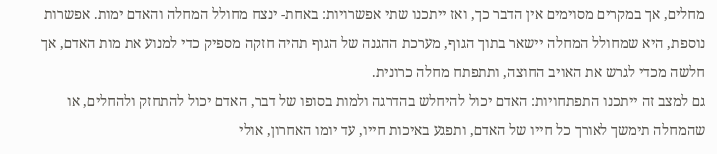מחלים, אך במקרים מסוימים אין הדבר כך, ואז ייתכנו שתי אפשרויות: באחת- ינצח מחולל המחלה והאדם ימות. אפשרות נוספת, היא שמחולל המחלה יישאר בתוך הגוף, מערכת ההגנה של הגוף תהיה חזקה מספיק כדי למנוע את מות האדם, אך חלשה מכדי לגרש את האויב החוצה, ותתפתח מחלה כרונית.
גם למצב זה ייתכנו התפתחויות: האדם יכול להיחלש בהדרגה ולמות בסופו של דבר, האדם יכול להתחזק ולהחלים, או שהמחלה תימשך לאורך כל חייו של האדם, ותפגע באיכות חייו, עד יומו האחרון, אולי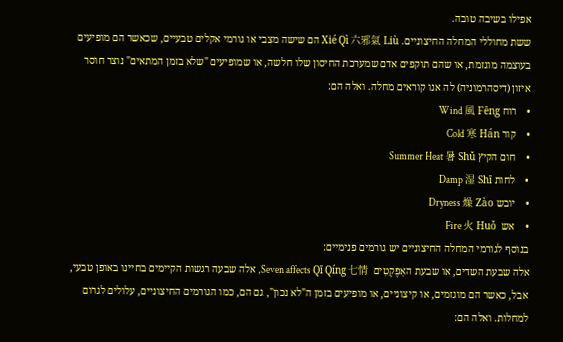אפילו בשיבה טובה.
ששת מחוללי המחלה החיצוניים. Xié Qì 六邪氣 Liù הם שישה מצבי או גורמי אקלים טבעיים, שכאשר הם מופיעים בעוצמה מוגזמת, או שהם תוקפים אדם שמערכת החיסון שלו חלשה, או שמופיעים "שלא בזמן המתאים" נוצר חוסר איזון (דיסהרמוניה) לה אנו קוראים מחלה. ואלה הם:
•    רוח Wind 風 Fēng
•    קור Cold 寒 Hán
•    חום הקיץ Summer Heat 暑 Shǔ
•    לחות Damp 湿 Shī
•    יובש Dryness 燥 Zào
•    אש  Fire 火 Huǒ
בנוסף לגורמי המחלה החיצוניים יש גורמים פנימיים:
אלה שבעת השדים, או שבעת האַפֶקְטִים  Seven affects Qī Qíng 七情, אלה שבעה רגשות הקיימים בחיינו באופן טבעי, אבל, כאשר הם מוגזמים, או קיצוניים, או מופיעים בזמן ה"לא נכון", גם הם, כמו הגורמים החיצוניים, עלולים לגרום למחלות. ואלה הם: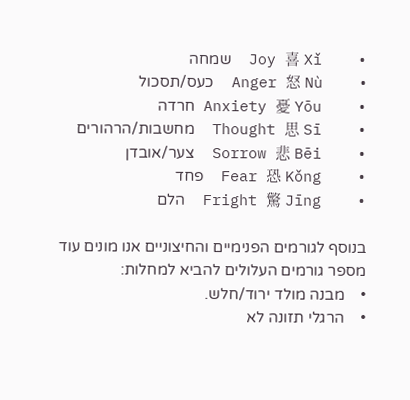•    Joy 喜 Xǐ  שמחה
•    Anger 怒 Nù  כעס/תסכול
•    Anxiety 憂 Yōu חרדה
•    Thought 思 Sī  מחשבות/הרהורים
•    Sorrow 悲 Bēi  צער/אובדן
•    Fear 恐 Kǒng  פחד
•    Fright 驚 Jīng  הלם

בנוסף לגורמים הפנימיים והחיצוניים אנו מונים עוד מספר גורמים העלולים להביא למחלות:
•    מבנה מולד ירוד/חלש.
•    הרגלי תזונה לא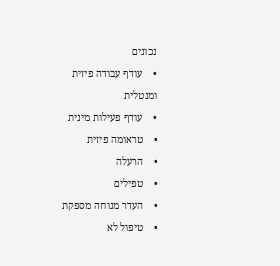נכונים
•    עודף עבודה פיזית ומנטלית
•    עודף פעילות מינית
•    טראומה פיזית
•    הרעלה
•    טפילים
•    העדר מנוחה מספקת
•    טיפול לא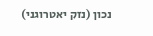נכון (נזק יאטרוגני)